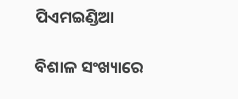ପିଏମଇଣ୍ଡିଆ

ବିଶାଳ ସଂଖ୍ୟାରେ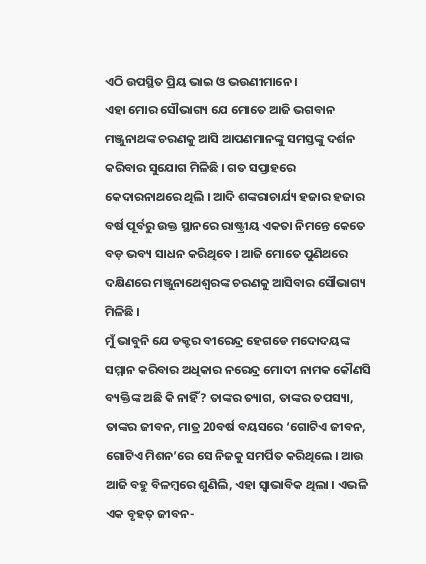ଏଠି ଉପସ୍ଥିତ ପ୍ରିୟ ଭାଇ ଓ ଭଉଣୀମାନେ ।
ଏହା ମୋର ସୌଭାଗ୍ୟ ଯେ ମୋତେ ଆଜି ଭଗବାନ ମଞ୍ଜୁନାଥଙ୍କ ଚରଣକୁ ଆସି ଆପଣମାନଙ୍କୁ ସମସ୍ତଙ୍କୁ ଦର୍ଶନ କରିବାର ସୁଯୋଗ ମିଳିଛି । ଗତ ସପ୍ତାହରେ କେଦାରନାଥରେ ଥିଲି । ଆଦି ଶଙ୍କରାଚାର୍ଯ୍ୟ ହଜାର ହଜାର ବର୍ଷ ପୂର୍ବରୁ ଉକ୍ତ ସ୍ଥାନରେ ରାଷ୍ଟ୍ରୀୟ ଏକତା ନିମନ୍ତେ କେତେ ବଡ଼ ଭବ୍ୟ ସାଧନ କରିଥିବେ । ଆଜି ମୋତେ ପୁଣିଥରେ ଦକ୍ଷିଣରେ ମଞ୍ଜୁନାଥେଶ୍ୱରଙ୍କ ଚରଣକୁ ଆସିବାର ସୌଭାଗ୍ୟ ମିଳିଛି ।
ମୁଁ ଭାବୁନି ଯେ ଡକ୍ଟର ବୀରେନ୍ଦ୍ର ହେଗଡେ ମଦୋଦୟଙ୍କ ସମ୍ମାନ କରିବାର ଅଧିକାର ନରେନ୍ଦ୍ର ମୋଦୀ ନାମକ କୌଣସି ବ୍ୟକ୍ତିଙ୍କ ଅଛି କି ନାହିଁ? ତାଙ୍କର ତ୍ୟାଗ, ତାଙ୍କର ତପସ୍ୟା, ତାଙ୍କର ଜୀବନ, ମାତ୍ର 20ବର୍ଷ ବୟସରେ ‘ଗୋଟିଏ ଜୀବନ, ଗୋଟିଏ ମିଶନ’ରେ ସେ ନିଜକୁ ସମର୍ପିତ କରିଥିଲେ । ଆଉ ଆଜି ବହୁ ବିଳମ୍ବରେ ଶୁଣିଲି, ଏହା ସ୍ୱାଭାବିକ ଥିଲା । ଏଭଳି ଏକ ବୃହତ୍ ଜୀବନ-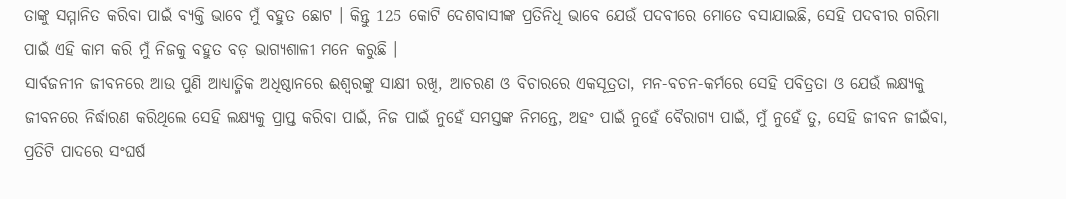ତାଙ୍କୁ ସମ୍ମାନିତ କରିବା ପାଇଁ ବ୍ୟକ୍ତି ଭାବେ ମୁଁ ବହୁତ ଛୋଟ । କିନ୍ତୁ 125 କୋଟି ଦେଶବାସୀଙ୍କ ପ୍ରତିନିଧି ଭାବେ ଯେଉଁ ପଦବୀରେ ମୋତେ ବସାଯାଇଛି, ସେହି ପଦବୀର ଗରିମା ପାଇଁ ଏହି କାମ କରି ମୁଁ ନିଜକୁ ବହୁତ ବଡ଼ ଭାଗ୍ୟଶାଳୀ ମନେ କରୁଛି ।
ସାର୍ବଜନୀନ ଜୀବନରେ ଆଉ ପୁଣି ଆଧ୍ୟାତ୍ମିକ ଅଧିଷ୍ଠାନରେ ଈଶ୍ୱରଙ୍କୁ ସାକ୍ଷୀ ରଖି, ଆଚରଣ ଓ ବିଚାରରେ ଏକସୂତ୍ରତା, ମନ-ବଚନ-କର୍ମରେ ସେହି ପବିତ୍ରତା ଓ ଯେଉଁ ଲକ୍ଷ୍ୟକୁ ଜୀବନରେ ନିର୍ଦ୍ଧାରଣ କରିଥିଲେ ସେହି ଲକ୍ଷ୍ୟକୁ ପ୍ରାପ୍ତ କରିବା ପାଇଁ, ନିଜ ପାଇଁ ନୁହେଁ ସମସ୍ତଙ୍କ ନିମନ୍ତେ, ଅହଂ ପାଇଁ ନୁହେଁ ବୈରାଗ୍ୟ ପାଇଁ, ମୁଁ ନୁହେଁ ତୁ, ସେହି ଜୀବନ ଜୀଇଁବା, ପ୍ରତିଟି ପାଦରେ ସଂଘର୍ଷ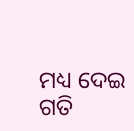ମଧ୍ୟ ଦେଇ ଗତି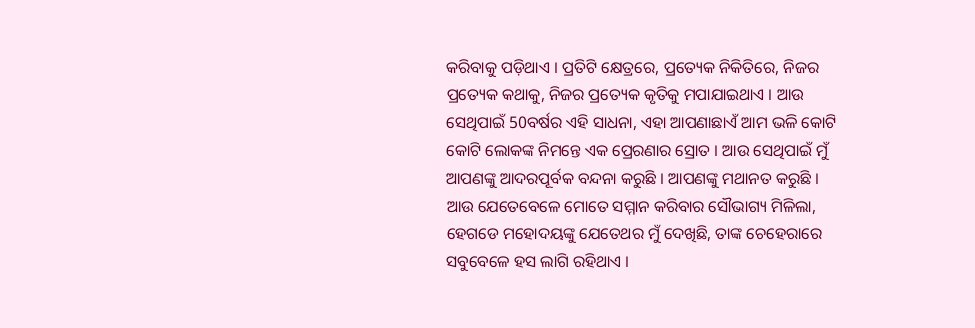କରିବାକୁ ପଡ଼ିଥାଏ । ପ୍ରତିଟି କ୍ଷେତ୍ରରେ, ପ୍ରତ୍ୟେକ ନିକିତିରେ, ନିଜର ପ୍ରତ୍ୟେକ କଥାକୁ, ନିଜର ପ୍ରତ୍ୟେକ କୃତିକୁ ମପାଯାଇଥାଏ । ଆଉ ସେଥିପାଇଁ 50ବର୍ଷର ଏହି ସାଧନା, ଏହା ଆପଣାଛାଏଁ ଆମ ଭଳି କୋଟି କୋଟି ଲୋକଙ୍କ ନିମନ୍ତେ ଏକ ପ୍ରେରଣାର ସ୍ରୋତ । ଆଉ ସେଥିପାଇଁ ମୁଁ ଆପଣଙ୍କୁ ଆଦରପୂର୍ବକ ବନ୍ଦନା କରୁଛି । ଆପଣଙ୍କୁ ମଥାନତ କରୁଛି ।
ଆଉ ଯେତେବେଳେ ମୋତେ ସମ୍ମାନ କରିବାର ସୌଭାଗ୍ୟ ମିଳିଲା, ହେଗଡେ ମହୋଦୟଙ୍କୁ ଯେତେଥର ମୁଁ ଦେଖିଛି, ତାଙ୍କ ଚେହେରାରେ ସବୁବେଳେ ହସ ଲାଗି ରହିଥାଏ ।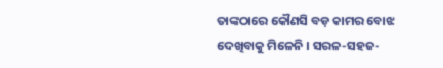ତାଙ୍କଠାରେ କୌଣସି ବଡ଼ କାମର ବୋଝ ଦେଖିବାକୁ ମିଳେନି । ସରଳ-ସହଜ-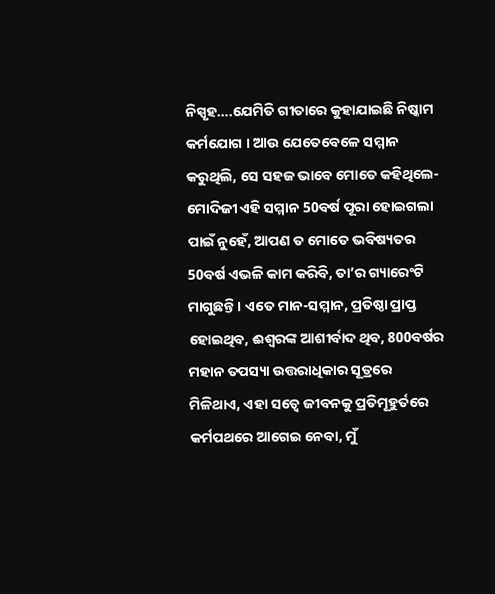ନିସ୍ପୃହ….ଯେମିତି ଗୀତାରେ କୁହାଯାଇଛି ନିଷ୍କାମ କର୍ମଯୋଗ । ଆଉ ଯେତେବେଳେ ସମ୍ମାନ କରୁଥିଲି, ସେ ସହଜ ଭାବେ ମୋତେ କହିଥିଲେ- ମୋଦିଜୀ ଏହି ସମ୍ମାନ 50ବର୍ଷ ପୂରା ହୋଇଗଲା ପାଇଁ ନୁହେଁ, ଆପଣ ତ ମୋତେ ଭବିଷ୍ୟତର 50ବର୍ଷ ଏଭଳି କାମ କରିବି, ତା’ର ଗ୍ୟାରେଂଟି ମାଗୁଛନ୍ତି । ଏତେ ମାନ-ସମ୍ମାନ, ପ୍ରତିଷ୍ଠା ପ୍ରାପ୍ତ ହୋଇଥିବ, ଈଶ୍ୱରଙ୍କ ଆଶୀର୍ବାଦ ଥିବ, 800ବର୍ଷର ମହାନ ତପସ୍ୟା ଉତ୍ତରାଧିକାର ସୂତ୍ରରେ ମିଳିଥାଏ, ଏହା ସତ୍ୱେ ଜୀବନକୁ ପ୍ରତିମୂହୁର୍ତରେ କର୍ମପଥରେ ଆଗେଇ ନେବା, ମୁଁ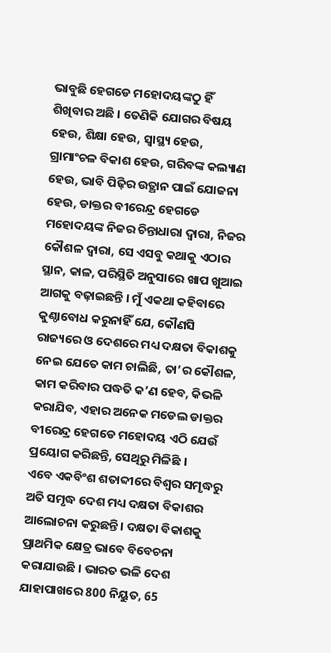ଭାବୁଛି ହେଗଡେ ମହୋଦୟଙ୍କଠୁ ହିଁ ଶିଖିବାର ଅଛି । ତେଣିକି ଯୋଗର ବିଷୟ ହେଉ, ଶିକ୍ଷା ହେଉ, ସ୍ୱାସ୍ଥ୍ୟ ହେଉ, ଗ୍ରାମାଂଚଳ ବିକାଶ ହେଉ, ଗରିବଙ୍କ କଲ୍ୟାଣ ହେଉ, ଭାବି ପିଢ଼ିର ଉତ୍ଥାନ ପାଇଁ ଯୋଜନା ହେଉ, ଡାକ୍ତର ବୀରେନ୍ଦ୍ର ହେଗଡେ ମହୋଦୟଙ୍କ ନିଜର ଚିନ୍ତାଧାରା ଦ୍ୱାରା, ନିଜର କୌଶଳ ଦ୍ୱାରା, ସେ ଏସବୁ କଥାକୁ ଏଠାର ସ୍ଥାନ, କାଳ, ପରିସ୍ଥିତି ଅନୁସାରେ ଖାପ ଖୁଆଇ ଆଗକୁ ବଢ଼ାଇଛନ୍ତି । ମୁଁ ଏକଥା କହିବାରେ କୁଣ୍ଠାବୋଧ କରୁନାହିଁ ଯେ, କୌଣସି ରାଜ୍ୟରେ ଓ ଦେଶରେ ମଧ୍ୟ ଦକ୍ଷତା ବିକାଶକୁ ନେଇ ଯେତେ କାମ ଚାଲିଛି, ତା’ର କୌଶଳ, କାମ କରିବାର ପଦ୍ଧତି କ’ଣ ହେବ, କିଭଳି କରାଯିବ, ଏହାର ଅନେକ ମଡେଲ ଡାକ୍ତର ବୀରେନ୍ଦ୍ର ହେଗଡେ ମହୋଦୟ ଏଠି ଯେଉଁ ପ୍ରୟୋଗ କରିଛନ୍ତି, ସେଥିରୁ ମିଳିଛି ।
ଏବେ ଏକବିଂଶ ଶତାବ୍ଦୀରେ ବିଶ୍ୱର ସମୃଦ୍ଧରୁ ଅତି ସମୃଦ୍ଧ ଦେଶ ମଧ୍ୟ ଦକ୍ଷତା ବିକାଶର ଆଲୋଚନା କରୁଛନ୍ତି । ଦକ୍ଷତା ବିକାଶକୁ ପ୍ରାଥମିକ କ୍ଷେତ୍ର ଭାବେ ବିବେଚନା କରାଯାଉଛି । ଭାରତ ଭଳି ଦେଶ ଯାହାପାଖରେ 800 ନିୟୁତ, 65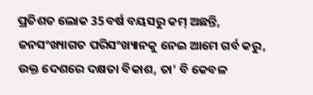ପ୍ରତିଶତ ଲୋକ 35ବର୍ଷ ବୟସରୁ କମ୍ ଅଛନ୍ତି, ଜନସଂଖ୍ୟାଗତ ପରିସଂଖ୍ୟାନକୁ ନେଇ ଆମେ ଗର୍ବ କରୁ, ଉକ୍ତ ଦେଶରେ ଦକ୍ଷତା ବିକାଶ, ତା’ ବି କେବଳ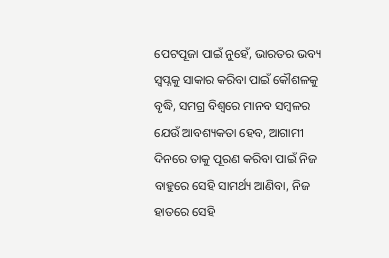ପେଟପୂଜା ପାଇଁ ନୁହେଁ, ଭାରତର ଭବ୍ୟ ସ୍ୱପ୍ନକୁ ସାକାର କରିବା ପାଇଁ କୌଶଳକୁ ବୃଦ୍ଧି, ସମଗ୍ର ବିଶ୍ୱରେ ମାନବ ସମ୍ବଳର ଯେଉଁ ଆବଶ୍ୟକତା ହେବ, ଆଗାମୀ ଦିନରେ ତାକୁ ପୂରଣ କରିବା ପାଇଁ ନିଜ ବାହୁରେ ସେହି ସାମର୍ଥ୍ୟ ଆଣିବା, ନିଜ ହାତରେ ସେହି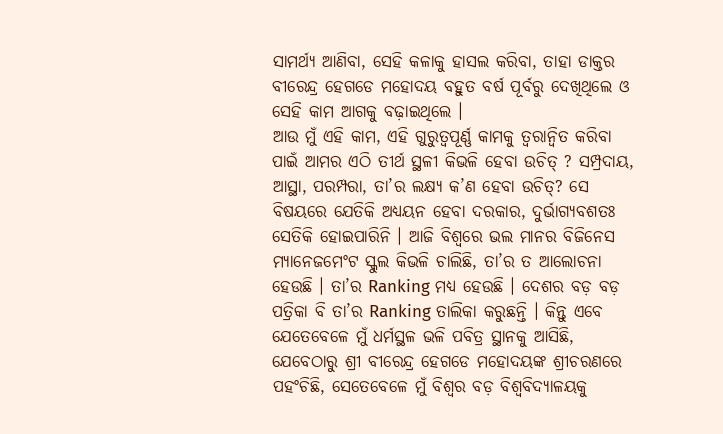ସାମର୍ଥ୍ୟ ଆଣିବା, ସେହି କଳାକୁ ହାସଲ କରିବା, ତାହା ଡାକ୍ତର ବୀରେନ୍ଦ୍ର ହେଗଡେ ମହୋଦୟ ବହୁତ ବର୍ଷ ପୂର୍ବରୁ ଦେଖିଥିଲେ ଓ ସେହି କାମ ଆଗକୁ ବଢ଼ାଇଥିଲେ ।
ଆଉ ମୁଁ ଏହି କାମ, ଏହି ଗୁରୁତ୍ୱପୂର୍ଣ୍ଣ କାମକୁ ତ୍ୱରାନ୍ୱିତ କରିବା ପାଇଁ ଆମର ଏଠି ତୀର୍ଥ ସ୍ଥଳୀ କିଭଳି ହେବା ଉଚିତ୍ ? ସମ୍ପ୍ରଦାୟ, ଆସ୍ଥା, ପରମ୍ପରା, ତା’ର ଲକ୍ଷ୍ୟ କ’ଣ ହେବା ଉଚିତ୍? ସେ ବିଷୟରେ ଯେତିକି ଅଧ୍ୟୟନ ହେବା ଦରକାର, ଦୁର୍ଭାଗ୍ୟବଶତଃ ସେତିକି ହୋଇପାରିନି । ଆଜି ବିଶ୍ୱରେ ଭଲ ମାନର ବିଜିନେସ ମ୍ୟାନେଜମେଂଟ ସ୍କୁଲ କିଭଳି ଚାଲିଛି, ତା’ର ତ ଆଲୋଚନା ହେଉଛି । ତା’ର Ranking ମଧ୍ୟ ହେଉଛି । ଦେଶର ବଡ଼ ବଡ଼ ପତ୍ରିକା ବି ତା’ର Ranking ତାଲିକା କରୁଛନ୍ତି । କିନ୍ତୁ ଏବେ ଯେତେବେଳେ ମୁଁ ଧର୍ମସ୍ଥଳ ଭଳି ପବିତ୍ର ସ୍ଥାନକୁ ଆସିଛି, ଯେବେଠାରୁ ଶ୍ରୀ ବୀରେନ୍ଦ୍ର ହେଗଡେ ମହୋଦୟଙ୍କ ଶ୍ରୀଚରଣରେ ପହଂଚିଛି, ସେତେବେଳେ ମୁଁ ବିଶ୍ୱର ବଡ଼ ବିଶ୍ୱବିଦ୍ୟାଳୟକୁ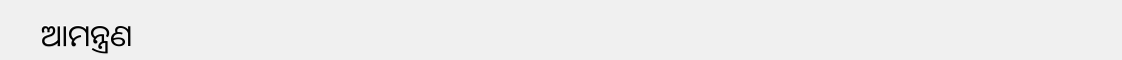ଆମନ୍ତ୍ରଣ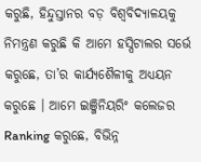କରୁଛି, ହିନ୍ଦୁସ୍ତାନର ବଡ଼ ବିଶ୍ୱବିଦ୍ୟାଳୟକୁ ନିମନ୍ତ୍ରଣ କରୁଛି କି ଆମେ ହସ୍ପିଟାଲର ସର୍ଭେ କରୁଛେ, ତା’ର କାର୍ଯ୍ୟଶୈଳୀକୁ ଅଧ୍ୟୟନ କରୁଛେ । ଆମେ ଇଞ୍ଜିନିୟରିଂ କଲେଜର Ranking କରୁଛେ, ବିଭିନ୍ନ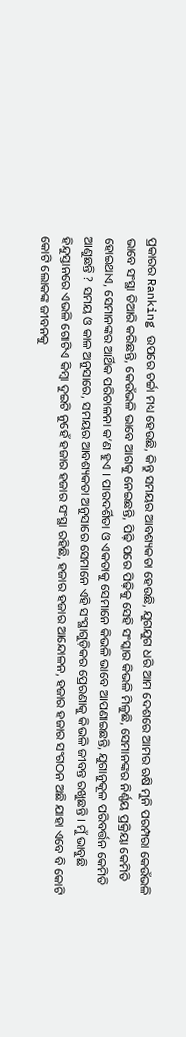ପ୍ରକାରର Ranking ଉପରେ ଚର୍ଚ୍ଚା ମଧ୍ୟ ହେଉଛି, କିନ୍ତୁ ସମୟର ଆବଶ୍ୟକତା ହେଉଛି, ଯୁଗଯୁଗ ଧରି ଆମ ଦେଶରେ ଆମର ଋଷି ମୁନି ପରମ୍ପରା କେଉଁଭଳି ଭାବେ ସଂସ୍ଥା ତିଆରି କରିଛନ୍ତି, କେଉଁଭଳି ଭାବେ ଆଗକୁ ନେଇଛନ୍ତି, ପିଢ଼ି ପରେ ପିଢ଼ିକୁ ସେହି ସଂସ୍କାର କିଭଳି ମିଳୁଛି, ସେମାନଙ୍କର ନିର୍ଣ୍ଣୟ ପ୍ରକ୍ରିୟା କେମିତି ହୋଇଥାଏ, ସେମାନଙ୍କର ଆର୍ଥିକ ପରିଚାଳନା କ’ଣ ହୁଏ । ପାରଦର୍ଶିତା ଓ ଏକତାକୁ ସେମାନେ କିଭଳି ଭାବେ ଆପଣାଇଛନ୍ତି, ଯୁଗାନୁକୂଳ ପରିବର୍ତ୍ତନ କେମିତି ଆଣୁଛନ୍ତି ? ସମୟ ଓ କାଳ ଅନୁସାରେ, ସମୟର ଆବଶ୍ୟକତା ଅନୁସାରେ ସେମାନେ ଏହି ସଂସ୍ଥାଗୁଡ଼ିକର ପ୍ରେରଣାକୁ କିଭଳି ଜୀବନ୍ତ ରଖୁଛନ୍ତି । ମୁଁ ଭାବୁଛି ହିନ୍ଦୁସ୍ତାନରେ ଏଭଳି ଗୋଟିଏ କିମ୍ବା ଦୁଇଟି ନୁହେଁ ହଜାର ହଜାର ସଂସ୍ଥା ରହିଛି, ହଜାର ହଜାର ଆନ୍ଦୋଳନ, ହଜାର ହଜାର ସଂଗଠନ ଅଛି ଯାହା ଏବେ ବି କୋଟି କୋଟି ଲୋକଙ୍କ ଜୀବନକୁ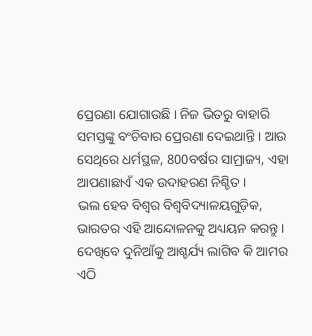ପ୍ରେରଣା ଯୋଗାଉଛି । ନିଜ ଭିତରୁ ବାହାରି ସମସ୍ତଙ୍କୁ ବଂଚିବାର ପ୍ରେରଣା ଦେଇଥାନ୍ତି । ଆଉ ସେଥିରେ ଧର୍ମସ୍ଥଳ, 800ବର୍ଷର ସାମ୍ରାଜ୍ୟ, ଏହା ଆପଣାଛାଏଁ ଏକ ଉଦାହରଣ ନିଶ୍ଚିତ ।
ଭଲ ହେବ ବିଶ୍ୱର ବିଶ୍ୱବିଦ୍ୟାଳୟଗୁଡ଼ିକ, ଭାରତର ଏହି ଆନ୍ଦୋଳନକୁ ଅଧ୍ୟୟନ କରନ୍ତୁ । ଦେଖିବେ ଦୁନିଆଁକୁ ଆଶ୍ଚର୍ଯ୍ୟ ଲାଗିବ କି ଆମର ଏଠି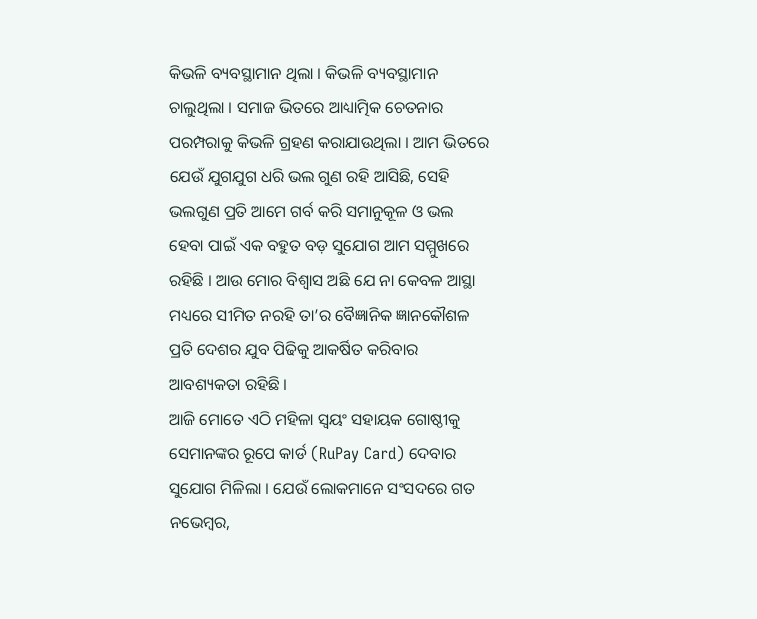କିଭଳି ବ୍ୟବସ୍ଥାମାନ ଥିଲା । କିଭଳି ବ୍ୟବସ୍ଥାମାନ ଚାଲୁଥିଲା । ସମାଜ ଭିତରେ ଆଧ୍ୟାତ୍ମିକ ଚେତନାର ପରମ୍ପରାକୁ କିଭଳି ଗ୍ରହଣ କରାଯାଉଥିଲା । ଆମ ଭିତରେ ଯେଉଁ ଯୁଗଯୁଗ ଧରି ଭଲ ଗୁଣ ରହି ଆସିଛି, ସେହି ଭଲଗୁଣ ପ୍ରତି ଆମେ ଗର୍ବ କରି ସମାନୁକୂଳ ଓ ଭଲ ହେବା ପାଇଁ ଏକ ବହୁତ ବଡ଼ ସୁଯୋଗ ଆମ ସମ୍ମୁଖରେ ରହିଛି । ଆଉ ମୋର ବିଶ୍ୱାସ ଅଛି ଯେ ନା କେବଳ ଆସ୍ଥା ମଧ୍ୟରେ ସୀମିତ ନରହି ତା’ର ବୈଜ୍ଞାନିକ ଜ୍ଞାନକୌଶଳ ପ୍ରତି ଦେଶର ଯୁବ ପିଢିକୁ ଆକର୍ଷିତ କରିବାର ଆବଶ୍ୟକତା ରହିଛି ।
ଆଜି ମୋତେ ଏଠି ମହିଳା ସ୍ୱୟଂ ସହାୟକ ଗୋଷ୍ଠୀକୁ ସେମାନଙ୍କର ରୂପେ କାର୍ଡ (RuPay Card) ଦେବାର ସୁଯୋଗ ମିଳିଲା । ଯେଉଁ ଲୋକମାନେ ସଂସଦରେ ଗତ ନଭେମ୍ବର,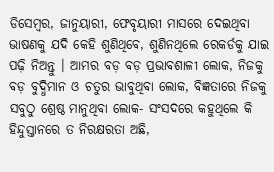ଡିସେମ୍ବର, ଜାନୁୟାରୀ, ଫେବୃୟାରୀ ମାସରେ ଦେଇଥିବା ଭାଷଣକୁ ଯଦି କେହି ଶୁଣିଥିବେ, ଶୁଣିନଥିଲେ ରେକର୍ଡକୁ ଯାଇ ପଢ଼ି ନିଅନ୍ତୁ । ଆମର ବଡ଼ ବଡ଼ ପ୍ରଭାବଶାଳୀ ଲୋକ, ନିଜକୁ ବଡ଼ ବୁଦ୍ଧିମାନ ଓ ଚତୁର ଭାବୁଥିବା ଲୋକ, ବିଜ୍ଞତାରେ ନିଜକୁ ସବୁଠୁ ଶ୍ରେଷ୍ଠ ମାନୁଥିବା ଲୋକ- ସଂସଦରେ କହୁଥିଲେ କି ହିନ୍ଦୁସ୍ତାନରେ ତ ନିରକ୍ଷରତା ଅଛି,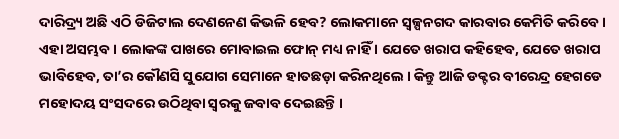ଦାରିଦ୍ର୍ୟ ଅଛି ଏଠି ଡିଜିଟାଲ ଦେଣନେଣ କିଭଳି ହେବ? ଲୋକମାନେ ସ୍ୱଳ୍ପନଗଦ କାରବାର କେମିତି କରିବେ । ଏହା ଅସମ୍ଭବ । ଲୋକଙ୍କ ପାଖରେ ମୋବାଇଲ ଫୋନ୍ ମଧ୍ୟ ନାହିଁ । ଯେତେ ଖରାପ କହିହେବ, ଯେତେ ଖରାପ ଭାବିହେବ, ତା’ର କୌଣସି ସୁଯୋଗ ସେମାନେ ହାତଛଡ଼ା କରିନଥିଲେ । କିନ୍ତୁ ଆଜି ଡକ୍ଟର ବୀରେନ୍ଦ୍ର ହେଗଡେ ମହୋଦୟ ସଂସଦରେ ଉଠିଥିବା ସ୍ୱରକୁ ଜବାବ ଦେଇଛନ୍ତି ।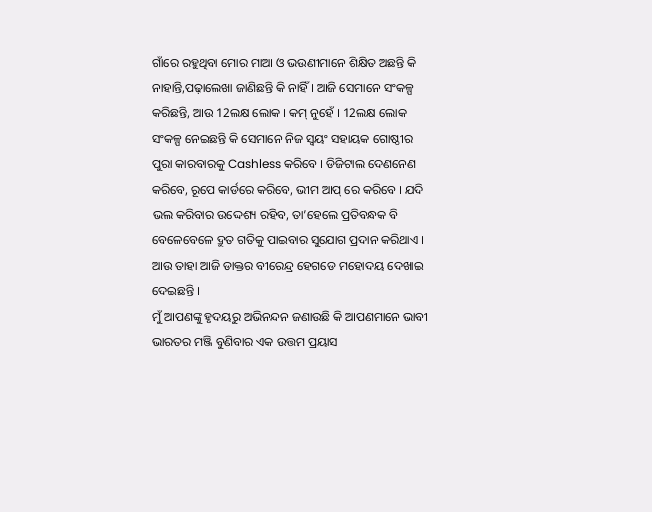ଗାଁରେ ରହୁଥିବା ମୋର ମାଆ ଓ ଭଉଣୀମାନେ ଶିକ୍ଷିତ ଅଛନ୍ତି କି ନାହାନ୍ତି,ପଢ଼ାଲେଖା ଜାଣିଛନ୍ତି କି ନାହିଁ । ଆଜି ସେମାନେ ସଂକଳ୍ପ କରିଛନ୍ତି, ଆଉ 12ଲକ୍ଷ ଲୋକ । କମ୍ ନୁହେଁ । 12ଲକ୍ଷ ଲୋକ ସଂକଳ୍ପ ନେଇଛନ୍ତି କି ସେମାନେ ନିଜ ସ୍ୱୟଂ ସହାୟକ ଗୋଷ୍ଠୀର ପୁରା କାରବାରକୁ Cashless କରିବେ । ଡିଜିଟାଲ ଦେଣନେଣ କରିବେ, ରୂପେ କାର୍ଡରେ କରିବେ, ଭୀମ ଆପ୍ ରେ କରିବେ । ଯଦି ଭଲ କରିବାର ଉଦ୍ଦେଶ୍ୟ ରହିବ, ତା’ହେଲେ ପ୍ରତିବନ୍ଧକ ବି ବେଳେବେଳେ ଦ୍ରୁତ ଗତିକୁ ପାଇବାର ସୁଯୋଗ ପ୍ରଦାନ କରିଥାଏ । ଆଉ ତାହା ଆଜି ଡାକ୍ତର ବୀରେନ୍ଦ୍ର ହେଗଡେ ମହୋଦୟ ଦେଖାଇ ଦେଇଛନ୍ତି ।
ମୁଁ ଆପଣଙ୍କୁ ହୃଦୟରୁ ଅଭିନନ୍ଦନ ଜଣାଉଛି କି ଆପଣମାନେ ଭାବୀ ଭାରତର ମଞ୍ଜି ବୁଣିବାର ଏକ ଉତ୍ତମ ପ୍ରୟାସ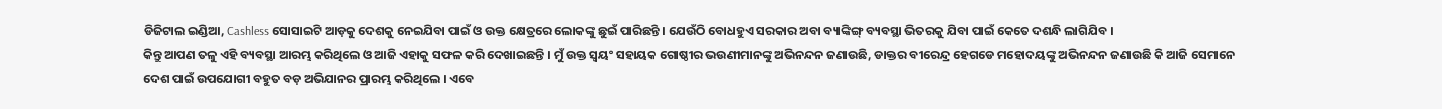ଡିଜିଟାଲ ଇଣ୍ଡିଆ, Cashless ସୋସାଇଟି ଆଡ଼କୁ ଦେଶକୁ ନେଇଯିବା ପାଇଁ ଓ ଉକ୍ତ କ୍ଷେତ୍ରରେ ଲୋକଙ୍କୁ ଛୁଇଁ ପାରିଛନ୍ତି । ଯେଉଁଠି ବୋଧହୁଏ ସରକାର ଅବା ବ୍ୟାଙ୍କିଙ୍ଗ୍ ବ୍ୟବସ୍ଥା ଭିତରକୁ ଯିବା ପାଇଁ କେତେ ଦଶନ୍ଧି ଲାଗିଯିବ ।
କିନ୍ତୁ ଆପଣ ତଳୁ ଏହି ବ୍ୟବସ୍ଥା ଆରମ୍ଭ କରିଥିଲେ ଓ ଆଜି ଏହାକୁ ସଫଳ କରି ଦେଖାଇଛନ୍ତି । ମୁଁ ଉକ୍ତ ସ୍ୱୟଂ ସହାୟକ ଗୋଷ୍ଠୀର ଭଉଣୀମାନଙ୍କୁ ଅଭିନନ୍ଦନ ଜଣାଉଛି, ଡାକ୍ତର ବୀରେନ୍ଦ୍ର ହେଗଡେ ମହୋଦୟଙ୍କୁ ଅଭିନନ୍ଦନ ଜଣାଉଛି କି ଆଜି ସେମାନେ ଦେଶ ପାଇଁ ଉପଯୋଗୀ ବହୁତ ବଡ଼ ଅଭିଯାନର ପ୍ରାରମ୍ଭ କରିଥିଲେ । ଏବେ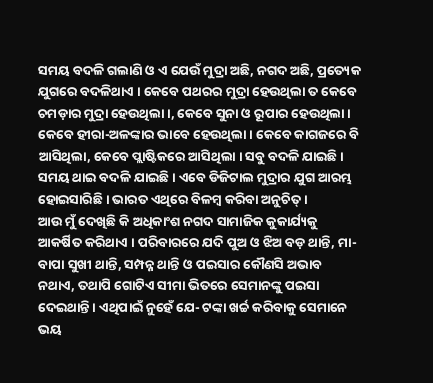ସମୟ ବଦଳି ଗଲାଣି ଓ ଏ ଯେଉଁ ମୁଦ୍ରା ଅଛି, ନଗଦ ଅଛି, ପ୍ରତ୍ୟେକ ଯୁଗରେ ବଦଳିଥାଏ । କେବେ ପଥରର ମୁଦ୍ରା ହେଉଥିଲା ତ କେବେ ଚମଡ଼ାର ମୁଦ୍ରା ହେଉଥିଲା ।, କେବେ ସୁନା ଓ ରୂପାର ହେଉଥିଲା । କେବେ ହୀରା-ଅଳଙ୍କାର ଭାବେ ହେଉଥିଲା । କେବେ କାଗଜରେ ବି ଆସିଥିଲା, କେବେ ପ୍ଲାଷ୍ଟିକରେ ଆସିଥିଲା । ସବୁ ବଦଳି ଯାଇଛି । ସମୟ ଥାଇ ବଦଳି ଯାଇଛି । ଏବେ ଡିଜିଟାଲ ମୁଦ୍ରାର ଯୁଗ ଆରମ୍ଭ ହୋଇସାରିଛି । ଭାରତ ଏଥିରେ ବିଳମ୍ବ କରିବା ଅନୁଚିତ୍ ।
ଆଉ ମୁଁ ଦେଖିଛି କି ଅଧିକାଂଶ ନଗଦ ସାମାଜିକ କୁକାର୍ଯ୍ୟକୁ ଆକର୍ଷିତ କରିଥାଏ । ପରିବାରରେ ଯଦି ପୁଅ ଓ ଝିଅ ବଡ଼ ଥାନ୍ତି, ମା-ବାପା ସୁଖୀ ଥାନ୍ତି, ସମ୍ପନ୍ନ ଥାନ୍ତି ଓ ପଇସାର କୌଣସି ଅଭାବ ନଥାଏ, ତଥାପି ଗୋଟିଏ ସୀମା ଭିତରେ ସେମାନଙ୍କୁ ପଇସା ଦେଇଥାନ୍ତି । ଏଥିପାଇଁ ନୁହେଁ ଯେ- ଟଙ୍କା ଖର୍ଚ୍ଚ କରିବାକୁ ସେମାନେ ଭୟ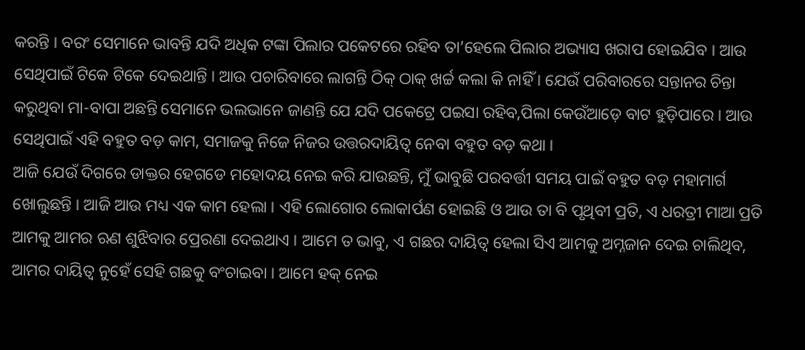କରନ୍ତି । ବରଂ ସେମାନେ ଭାବନ୍ତି ଯଦି ଅଧିକ ଟଙ୍କା ପିଲାର ପକେଟରେ ରହିବ ତା’ହେଲେ ପିଲାର ଅଭ୍ୟାସ ଖରାପ ହୋଇଯିବ । ଆଉ ସେଥିପାଇଁ ଟିକେ ଟିକେ ଦେଇଥାନ୍ତି । ଆଉ ପଚାରିବାରେ ଲାଗନ୍ତି ଠିକ୍ ଠାକ୍ ଖର୍ଚ୍ଚ କଲା କି ନାହିଁ । ଯେଉଁ ପରିବାରରେ ସନ୍ତାନର ଚିନ୍ତା କରୁଥିବା ମା-ବାପା ଅଛନ୍ତି ସେମାନେ ଭଲଭାନେ ଜାଣନ୍ତି ଯେ ଯଦି ପକେଟ୍ରେ ପଇସା ରହିବ,ପିଲା କେଉଁଆଡ଼େ ବାଟ ହୁଡ଼ିପାରେ । ଆଉ ସେଥିପାଇଁ ଏହି ବହୁତ ବଡ଼ କାମ, ସମାଜକୁ ନିଜେ ନିଜର ଉତ୍ତରଦାୟିତ୍ୱ ନେବା ବହୁତ ବଡ଼ କଥା ।
ଆଜି ଯେଉଁ ଦିଗରେ ଡାକ୍ତର ହେଗଡେ ମହୋଦୟ ନେଇ କରି ଯାଉଛନ୍ତି, ମୁଁ ଭାବୁଛି ପରବର୍ତ୍ତୀ ସମୟ ପାଇଁ ବହୁତ ବଡ଼ ମହାମାର୍ଗ ଖୋଲୁଛନ୍ତି । ଆଜି ଆଉ ମଧ୍ୟ ଏକ କାମ ହେଲା । ଏହି ଲୋଗୋର ଲୋକାର୍ପଣ ହୋଇଛି ଓ ଆଉ ତା ବି ପୃଥିବୀ ପ୍ରତି, ଏ ଧରତ୍ରୀ ମାଆ ପ୍ରତି ଆମକୁ ଆମର ଋଣ ଶୁଝିବାର ପ୍ରେରଣା ଦେଇଥାଏ । ଆମେ ତ ଭାବୁ, ଏ ଗଛର ଦାୟିତ୍ୱ ହେଲା ସିଏ ଆମକୁ ଅମ୍ନଜାନ ଦେଇ ଚାଲିଥିବ, ଆମର ଦାୟିତ୍ୱ ନୁହେଁ ସେହି ଗଛକୁ ବଂଚାଇବା । ଆମେ ହକ୍ ନେଇ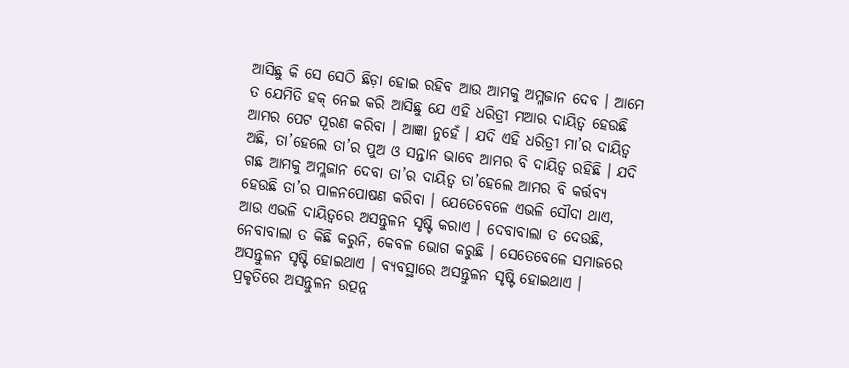ଆସିଛୁ କି ସେ ସେଠି ଛିଡ଼ା ହୋଇ ରହିବ ଆଉ ଆମକୁ ଅମ୍ଳଜାନ ଦେବ । ଆମେ ତ ଯେମିତି ହକ୍ ନେଇ କରି ଆସିଛୁ ଯେ ଏହି ଧରିତ୍ରୀ ମଆର ଦାୟିତ୍ୱ ହେଉଛି ଆମର ପେଟ ପୂରଣ କରିବା । ଆଜ୍ଞା ନୁହେଁ । ଯଦି ଏହି ଧରିତ୍ରୀ ମା’ର ଦାୟିତ୍ୱ ଅଛି, ତା’ହେଲେ ତା’ର ପୁଅ ଓ ସନ୍ତାନ ଭାବେ ଆମର ବି ଦାୟିତ୍ୱ ରହିଛି । ଯଦି ଗଛ ଆମକୁ ଅମ୍ଲଜାନ ଦେବା ତା’ର ଦାୟିତ୍ୱ ତା’ହେଲେ ଆମର ବି କର୍ତ୍ତବ୍ୟ ହେଉଛି ତା’ର ପାଳନପୋଷଣ କରିବା । ଯେତେବେଳେ ଏଭଳି ସୌଦା ଥାଏ, ଆଉ ଏଭଳି ଦାୟିତ୍ୱରେ ଅସନ୍ତୁଳନ ସୃଷ୍ଟି କରାଏ । ଦେବାବାଲା ତ ଦେଉଛି, ନେବାବାଲା ତ କିଛି କରୁନି, କେବଳ ଭୋଗ କରୁଛି । ସେତେବେଳେ ସମାଜରେ ଅସନ୍ତୁଳନ ସୃଷ୍ଟି ହୋଇଥାଏ । ବ୍ୟବସ୍ଥାରେ ଅସନ୍ତୁଳନ ସୃଷ୍ଟି ହୋଇଥାଏ । ପ୍ରକୃତିରେ ଅସନ୍ତୁଳନ ଉତ୍ପନ୍ନ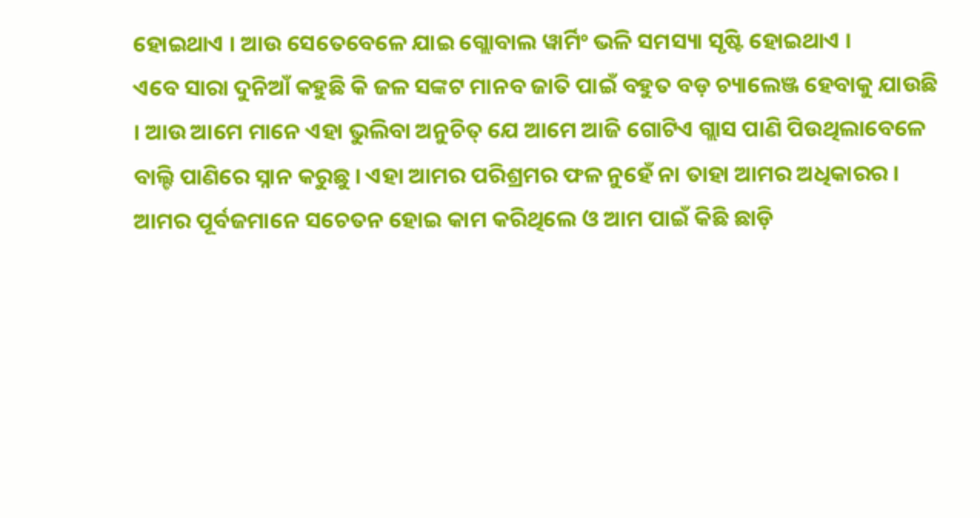ହୋଇଥାଏ । ଆଉ ସେତେବେଳେ ଯାଇ ଗ୍ଲୋବାଲ ୱାର୍ମିଂ ଭଳି ସମସ୍ୟା ସୃଷ୍ଟି ହୋଇଥାଏ ।
ଏବେ ସାରା ଦୁନିଆଁ କହୁଛି କି ଜଳ ସଙ୍କଟ ମାନବ ଜାତି ପାଇଁ ବହୁତ ବଡ଼ ଚ୍ୟାଲେଞ୍ଜ ହେବାକୁ ଯାଉଛି । ଆଉ ଆମେ ମାନେ ଏହା ଭୁଲିବା ଅନୁଚିତ୍ ଯେ ଆମେ ଆଜି ଗୋଟିଏ ଗ୍ଲାସ ପାଣି ପିଉଥିଲାବେଳେ ବାଲ୍ଟି ପାଣିରେ ସ୍ନାନ କରୁଛୁ । ଏହା ଆମର ପରିଶ୍ରମର ଫଳ ନୁହେଁ ନା ତାହା ଆମର ଅଧିକାରର । ଆମର ପୂର୍ବଜମାନେ ସଚେତନ ହୋଇ କାମ କରିଥିଲେ ଓ ଆମ ପାଇଁ କିଛି ଛାଡ଼ି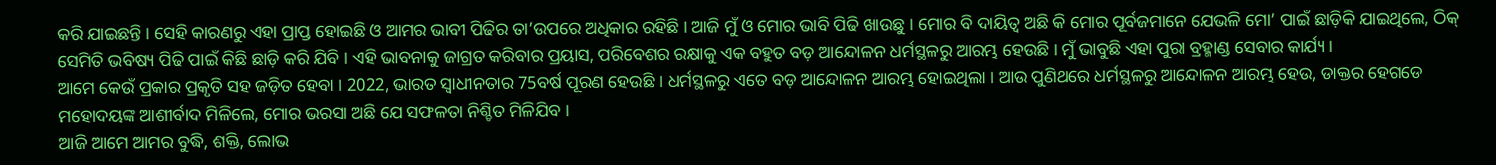କରି ଯାଇଛନ୍ତି । ସେହି କାରଣରୁ ଏହା ପ୍ରାପ୍ତ ହୋଇଛି ଓ ଆମର ଭାବୀ ପିଢିର ତା’ଉପରେ ଅଧିକାର ରହିଛି । ଆଜି ମୁଁ ଓ ମୋର ଭାବି ପିଢି ଖାଉଛୁ । ମୋର ବି ଦାୟିତ୍ୱ ଅଛି କି ମୋର ପୂର୍ବଜମାନେ ଯେଭଳି ମୋ’ ପାଇଁ ଛାଡ଼ିକି ଯାଇଥିଲେ, ଠିକ୍ ସେମିତି ଭବିଷ୍ୟ ପିଢି ପାଇଁ କିଛି ଛାଡ଼ି କରି ଯିବି । ଏହି ଭାବନାକୁ ଜାଗ୍ରତ କରିବାର ପ୍ରୟାସ, ପରିବେଶର ରକ୍ଷାକୁ ଏକ ବହୁତ ବଡ଼ ଆନ୍ଦୋଳନ ଧର୍ମସ୍ଥଳରୁ ଆରମ୍ଭ ହେଉଛି । ମୁଁ ଭାବୁଛି ଏହା ପୁରା ବ୍ରହ୍ମାଣ୍ଡ ସେବାର କାର୍ଯ୍ୟ ।
ଆମେ କେଉଁ ପ୍ରକାର ପ୍ରକୃତି ସହ ଜଡ଼ିତ ହେବା । 2022, ଭାରତ ସ୍ୱାଧୀନତାର 75ବର୍ଷ ପୂରଣ ହେଉଛି । ଧର୍ମସ୍ଥଳରୁ ଏତେ ବଡ଼ ଆନ୍ଦୋଳନ ଆରମ୍ଭ ହୋଇଥିଲା । ଆଉ ପୁଣିଥରେ ଧର୍ମସ୍ଥଳରୁ ଆନ୍ଦୋଳନ ଆରମ୍ଭ ହେଉ, ଡାକ୍ତର ହେଗଡେ ମହୋଦୟଙ୍କ ଆଶୀର୍ବାଦ ମିଳିଲେ, ମୋର ଭରସା ଅଛି ଯେ ସଫଳତା ନିଶ୍ଚିତ ମିଳିଯିବ ।
ଆଜି ଆମେ ଆମର ବୁଦ୍ଧି, ଶକ୍ତି, ଲୋଭ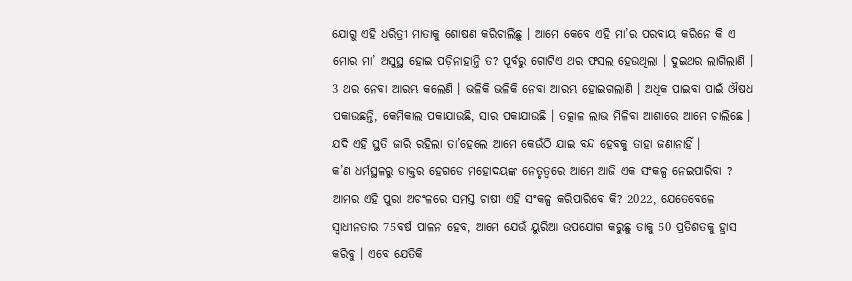ଯୋଗୁ ଏହି ଧରିତ୍ରୀ ମାତାକୁ ଶୋଷଣ କରିଚାଲିଛୁ । ଆମେ କେବେ ଏହି ମା’ର ପରବାୟ କରିନେ କି ଏ ମୋର ମା’ ଅସୁସ୍ଥ ହୋଇ ପଡ଼ିନାହାନ୍ତି ତ? ପୂର୍ବରୁ ଗୋଟିଏ ଥର ଫସଲ ହେଉଥିଲା । ଦୁଇଥର ଲାଗିଲାଣି । 3 ଥର ନେବା ଆରମ୍ଭ କଲେଣି । ଭଳିକି ଭଳିକି ନେବା ଆରମ୍ଭ ହୋଇଗଲାଣି । ଅଧିକ ପାଇବା ପାଇଁ ଔଷଧ ପକାଉଛନ୍ତି, କେମିକାଲ ପକାଯାଉଛି, ସାର ପକାଯାଉଛି । ତତ୍କାଳ ଲାଭ ମିଳିବା ଆଶାରେ ଆମେ ଚାଲିଛେ । ଯଦି ଏହି ସ୍ଥତି ଜାରି ରହିଲା ତା’ହେଲେ ଆମେ କେଉଁଠି ଯାଇ ବନ୍ଦ ହେବକୁ ତାହା ଜଣାନାହିଁ ।
କ’ଣ ଧର୍ମସ୍ଥଳରୁ ଡାକ୍ତର ହେଗଡେ ମହୋଦୟଙ୍କ ନେତୃତ୍ୱରେ ଆମେ ଆଜି ଏକ ସଂକଳ୍ପ ନେଇପାରିବା ? ଆମର ଏହି ପୁରା ଅଚଂଳରେ ସମସ୍ତ ଚାଷୀ ଏହି ସଂକଳ୍ପ କରିପାରିବେ କି? 2022, ଯେତେବେଳେ ସ୍ୱାଧୀନତାର 75ବର୍ଷ ପାଳନ ହେବ, ଆମେ ଯେଉଁ ୟୁରିଆ ଉପଯୋଗ କରୁଛୁ ତାକୁ 50 ପ୍ରତିଶତକୁ ହ୍ରାସ କରିବୁ । ଏବେ ଯେତିକି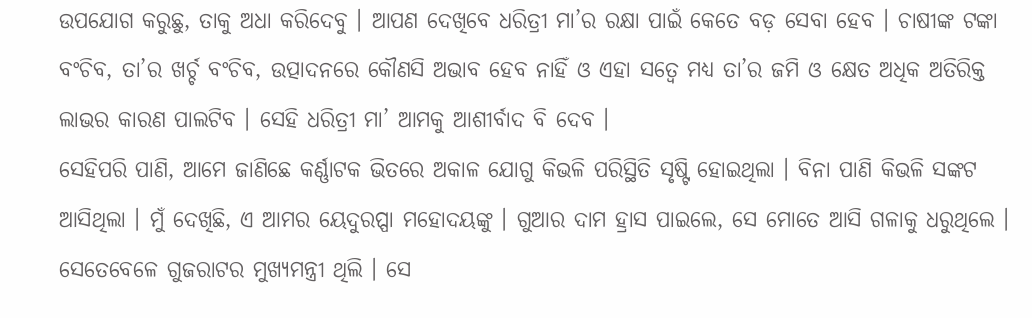ଉପଯୋଗ କରୁଛୁ, ତାକୁ ଅଧା କରିଦେବୁ । ଆପଣ ଦେଖିବେ ଧରିତ୍ରୀ ମା’ର ରକ୍ଷା ପାଇଁ କେତେ ବଡ଼ ସେବା ହେବ । ଚାଷୀଙ୍କ ଟଙ୍କା ବଂଚିବ, ତା’ର ଖର୍ଚ୍ଚ ବଂଚିବ, ଉତ୍ପାଦନରେ କୌଣସି ଅଭାବ ହେବ ନାହିଁ ଓ ଏହା ସତ୍ୱେ ମଧ୍ୟ ତା’ର ଜମି ଓ କ୍ଷେତ ଅଧିକ ଅତିରିକ୍ତ ଲାଭର କାରଣ ପାଲଟିବ । ସେହି ଧରିତ୍ରୀ ମା’ ଆମକୁ ଆଶୀର୍ବାଦ ବି ଦେବ ।
ସେହିପରି ପାଣି, ଆମେ ଜାଣିଛେ କର୍ଣ୍ଣାଟକ ଭିତରେ ଅକାଳ ଯୋଗୁ କିଭଳି ପରିସ୍ଥିତି ସୃଷ୍ଟି ହୋଇଥିଲା । ବିନା ପାଣି କିଭଳି ସଙ୍କଟ ଆସିଥିଲା । ମୁଁ ଦେଖିଛି, ଏ ଆମର ୟେଦୁରପ୍ପା ମହୋଦୟଙ୍କୁ । ଗୁଆର ଦାମ ହ୍ରାସ ପାଇଲେ, ସେ ମୋତେ ଆସି ଗଳାକୁ ଧରୁଥିଲେ । ସେତେବେଳେ ଗୁଜରାଟର ମୁଖ୍ୟମନ୍ତ୍ରୀ ଥିଲି । ସେ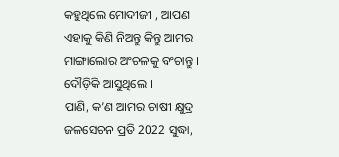କହୁଥିଲେ ମୋଦୀଜୀ , ଆପଣ ଏହାକୁ କିଣି ନିଅନ୍ତୁ କିନ୍ତୁ ଆମର ମାଙ୍ଗାଲୋର ଅଂଚଳକୁ ବଂଚାନ୍ତୁ । ଦୌଡ଼ିକି ଆସୁଥିଲେ ।
ପାଣି, କ’ଣ ଆମର ଚାଷୀ କ୍ଷୁଦ୍ର ଜଳସେଚନ ପ୍ରତି 2022 ସୁଦ୍ଧା,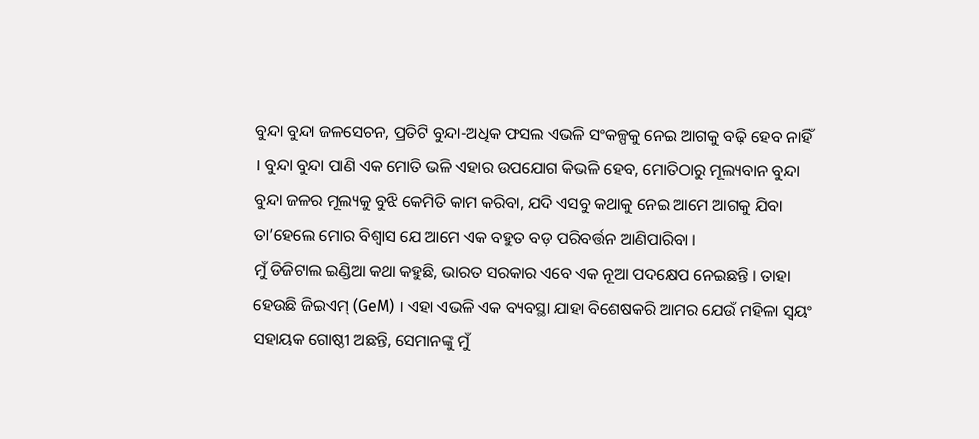ବୁନ୍ଦା ବୁନ୍ଦା ଜଳସେଚନ, ପ୍ରତିଟି ବୁନ୍ଦା-ଅଧିକ ଫସଲ ଏଭଳି ସଂକଳ୍ପକୁ ନେଇ ଆଗକୁ ବଢ଼ି ହେବ ନାହିଁ । ବୁନ୍ଦା ବୁନ୍ଦା ପାଣି ଏକ ମୋତି ଭଳି ଏହାର ଉପଯୋଗ କିଭଳି ହେବ, ମୋତିଠାରୁ ମୂଲ୍ୟବାନ ବୁନ୍ଦା ବୁନ୍ଦା ଜଳର ମୂଲ୍ୟକୁ ବୁଝି କେମିତି କାମ କରିବା, ଯଦି ଏସବୁ କଥାକୁ ନେଇ ଆମେ ଆଗକୁ ଯିବା ତା’ହେଲେ ମୋର ବିଶ୍ୱାସ ଯେ ଆମେ ଏକ ବହୁତ ବଡ଼ ପରିବର୍ତ୍ତନ ଆଣିପାରିବା ।
ମୁଁ ଡିଜିଟାଲ ଇଣ୍ଡିଆ କଥା କହୁଛି, ଭାରତ ସରକାର ଏବେ ଏକ ନୂଆ ପଦକ୍ଷେପ ନେଇଛନ୍ତି । ତାହା ହେଉଛି ଜିଇଏମ୍ (GeM) । ଏହା ଏଭଳି ଏକ ବ୍ୟବସ୍ଥା ଯାହା ବିଶେଷକରି ଆମର ଯେଉଁ ମହିଳା ସ୍ୱୟଂ ସହାୟକ ଗୋଷ୍ଠୀ ଅଛନ୍ତି, ସେମାନଙ୍କୁ ମୁଁ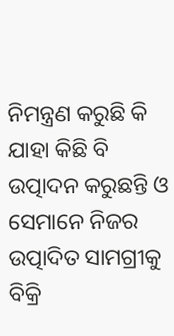ନିମନ୍ତ୍ରଣ କରୁଛି କି ଯାହା କିଛି ବି ଉତ୍ପାଦନ କରୁଛନ୍ତି ଓ ସେମାନେ ନିଜର ଉତ୍ପାଦିତ ସାମଗ୍ରୀକୁ ବିକ୍ରି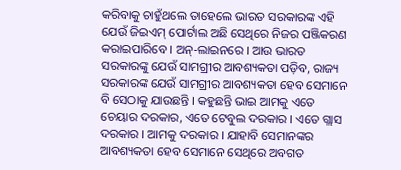କରିବାକୁ ଚାହୁଁଥଲେ ତାହେଲେ ଭାରତ ସରକାରଙ୍କ ଏହି ଯେଉଁ ଜିଇଏମ୍ ପୋର୍ଟାଲ ଅଛି ସେଥିରେ ନିଜର ପଞ୍ଜିକରଣ କରାଇପାରିବେ । ଅନ୍-ଲାଇନରେ । ଆଉ ଭାରତ ସରକାରଙ୍କୁ ଯେଉଁ ସାମଗ୍ରୀର ଆବଶ୍ୟକତା ପଡ଼ିବ, ରାଜ୍ୟ ସରକାରଙ୍କ ଯେଉଁ ସାମଗ୍ରୀର ଆବଶ୍ୟକତା ହେବ ସେମାନେ ବି ସେଠାକୁ ଯାଉଛନ୍ତି । କହୁଛନ୍ତି ଭାଇ ଆମକୁ ଏତେ ଚେୟାର ଦରକାର, ଏତେ ଟେବୁଲ ଦରକାର । ଏତେ ଗ୍ଲାସ ଦରକାର । ଆମକୁ ଦରକାର । ଯାହାବି ସେମାନଙ୍କର ଆବଶ୍ୟକତା ହେବ ସେମାନେ ସେଥିରେ ଅବଗତ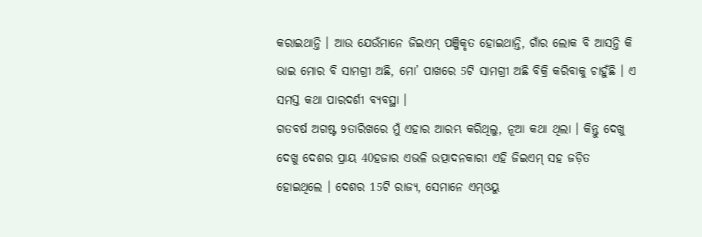କରାଇଥାନ୍ତି । ଆଉ ଯେଉଁମାନେ ଜିଇଏମ୍ ପଞ୍ଜିକୃତ ହୋଇଥାନ୍ତି, ଗାଁର ଲୋକ ବି ଆସନ୍ତି କି ଭାଇ ମୋର ବି ସାମଗ୍ରୀ ଅଛି, ମୋ’ ପାଖରେ 5ଟି ସାମଗ୍ରୀ ଅଛି ବିକ୍ରି କରିବାକୁ ଚାହୁଁଛି । ଏ ସମସ୍ତ କଥା ପାରଦର୍ଶୀ ବ୍ୟବସ୍ଥା ।
ଗତବର୍ଷ ଅଗଷ୍ଟ 9ତାରିଖରେ ମୁଁ ଏହାର ଆରମ୍ଭ କରିଥିଲୁ, ନୂଆ କଥା ଥିଲା । କିନ୍ତୁ ଦେଖୁ ଦେଖୁ ଦେଶର ପ୍ରାୟ 40ହଜାର ଏଭଳି ଉତ୍ପାଦନକାରୀ ଏହି ଜିଇଏମ୍ ସହ ଜଡ଼ିତ ହୋଇଥିଲେ । ଦେଶର 15ଟି ରାଜ୍ୟ, ସେମାନେ ଏମ୍ଓୟୁ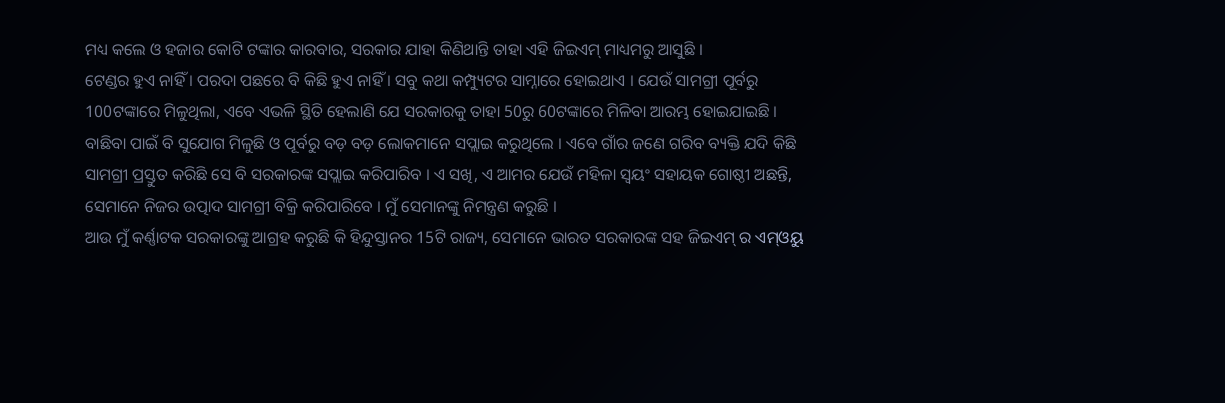ମଧ୍ୟ କଲେ ଓ ହଜାର କୋଟି ଟଙ୍କାର କାରବାର, ସରକାର ଯାହା କିଣିଥାନ୍ତି ତାହା ଏହି ଜିଇଏମ୍ ମାଧ୍ୟମରୁ ଆସୁଛି ।
ଟେଣ୍ଡର ହୁଏ ନାହିଁ । ପରଦା ପଛରେ ବି କିଛି ହୁଏ ନାହିଁ । ସବୁ କଥା କମ୍ପ୍ୟୁଟର ସାମ୍ନାରେ ହୋଇଥାଏ । ଯେଉଁ ସାମଗ୍ରୀ ପୂର୍ବରୁ 100ଟଙ୍କାରେ ମିଳୁଥିଲା, ଏବେ ଏଭଳି ସ୍ଥିତି ହେଲାଣି ଯେ ସରକାରକୁ ତାହା 50ରୁ 60ଟଙ୍କାରେ ମିଳିବା ଆରମ୍ଭ ହୋଇଯାଇଛି ।
ବାଛିବା ପାଇଁ ବି ସୁଯୋଗ ମିଳୁଛି ଓ ପୂର୍ବରୁ ବଡ଼ ବଡ଼ ଲୋକମାନେ ସପ୍ଲାଇ କରୁଥିଲେ । ଏବେ ଗାଁର ଜଣେ ଗରିବ ବ୍ୟକ୍ତି ଯଦି କିଛି ସାମଗ୍ରୀ ପ୍ରସ୍ତୁତ କରିଛି ସେ ବି ସରକାରଙ୍କ ସପ୍ଲାଇ କରିପାରିବ । ଏ ସଖି, ଏ ଆମର ଯେଉଁ ମହିଳା ସ୍ୱୟଂ ସହାୟକ ଗୋଷ୍ଠୀ ଅଛନ୍ତି, ସେମାନେ ନିଜର ଉତ୍ପାଦ ସାମଗ୍ରୀ ବିକ୍ରି କରିପାରିବେ । ମୁଁ ସେମାନଙ୍କୁ ନିମନ୍ତ୍ରଣ କରୁଛି ।
ଆଉ ମୁଁ କର୍ଣ୍ଣାଟକ ସରକାରଙ୍କୁ ଆଗ୍ରହ କରୁଛି କି ହିନ୍ଦୁସ୍ତାନର 15ଟି ରାଜ୍ୟ, ସେମାନେ ଭାରତ ସରକାରଙ୍କ ସହ ଜିଇଏମ୍ ର ଏମ୍ଓୟୁ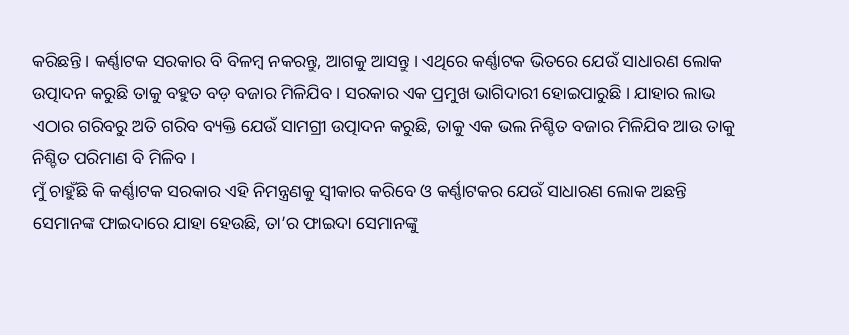କରିଛନ୍ତି । କର୍ଣ୍ଣାଟକ ସରକାର ବି ବିଳମ୍ବ ନକରନ୍ତୁ, ଆଗକୁ ଆସନ୍ତୁ । ଏଥିରେ କର୍ଣ୍ଣାଟକ ଭିତରେ ଯେଉଁ ସାଧାରଣ ଲୋକ ଉତ୍ପାଦନ କରୁଛି ତାକୁ ବହୁତ ବଡ଼ ବଜାର ମିଳିଯିବ । ସରକାର ଏକ ପ୍ରମୁଖ ଭାଗିଦାରୀ ହୋଇପାରୁଛି । ଯାହାର ଲାଭ ଏଠାର ଗରିବରୁ ଅତି ଗରିବ ବ୍ୟକ୍ତି ଯେଉଁ ସାମଗ୍ରୀ ଉତ୍ପାଦନ କରୁଛି, ତାକୁ ଏକ ଭଲ ନିଶ୍ଚିତ ବଜାର ମିଳିଯିବ ଆଉ ତାକୁ ନିଶ୍ଚିତ ପରିମାଣ ବି ମିଳିବ ।
ମୁଁ ଚାହୁଁଛି କି କର୍ଣ୍ଣାଟକ ସରକାର ଏହି ନିମନ୍ତ୍ରଣକୁ ସ୍ୱୀକାର କରିବେ ଓ କର୍ଣ୍ଣାଟକର ଯେଉଁ ସାଧାରଣ ଲୋକ ଅଛନ୍ତି ସେମାନଙ୍କ ଫାଇଦାରେ ଯାହା ହେଉଛି, ତା’ର ଫାଇଦା ସେମାନଙ୍କୁ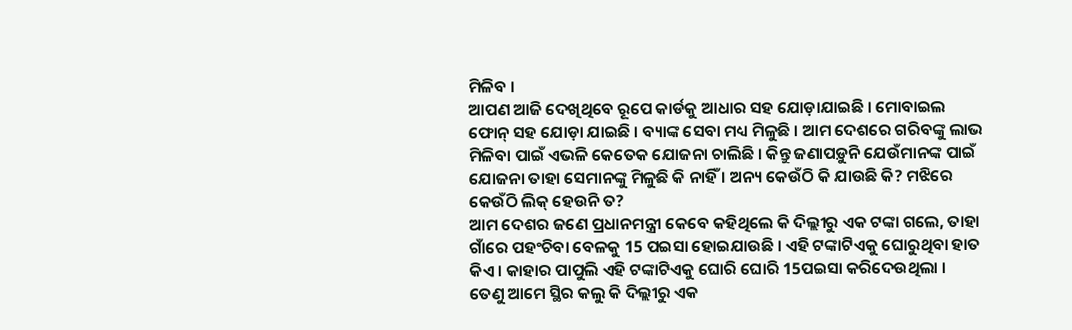ମିଳିବ ।
ଆପଣ ଆଜି ଦେଖିଥିବେ ରୂପେ କାର୍ଡକୁ ଆଧାର ସହ ଯୋଡ଼ାଯାଇଛି । ମୋବାଇଲ ଫୋନ୍ ସହ ଯୋଡ଼ା ଯାଇଛି । ବ୍ୟାଙ୍କ ସେବା ମଧ୍ୟ ମିଳୁଛି । ଆମ ଦେଶରେ ଗରିବଙ୍କୁ ଲାଭ ମିଳିବା ପାଇଁ ଏଭଳି କେତେକ ଯୋଜନା ଚାଲିଛି । କିନ୍ତୁ ଜଣାପଡ଼ୁନି ଯେଉଁମାନଙ୍କ ପାଇଁ ଯୋଜନା ତାହା ସେମାନଙ୍କୁ ମିଳୁଛି କି ନାହିଁ । ଅନ୍ୟ କେଉଁଠି କି ଯାଉଛି କି? ମଝିରେ କେଉଁଠି ଲିକ୍ ହେଉନି ତ?
ଆମ ଦେଶର ଜଣେ ପ୍ରଧାନମନ୍ତ୍ରୀ କେବେ କହିଥିଲେ କି ଦିଲ୍ଲୀରୁ ଏକ ଟଙ୍କା ଗଲେ, ତାହା ଗାଁରେ ପହଂଚିବା ବେଳକୁ 15 ପଇସା ହୋଇଯାଉଛି । ଏହି ଟଙ୍କାଟିଏକୁ ଘୋରୁଥିବା ହାତ କିଏ । କାହାର ପାପୁଲି ଏହି ଟଙ୍କାଟିଏକୁ ଘୋରି ଘୋରି 15ପଇସା କରିଦେଉଥିଲା । ତେଣୁ ଆମେ ସ୍ଥିର କଲୁ କି ଦିଲ୍ଲୀରୁ ଏକ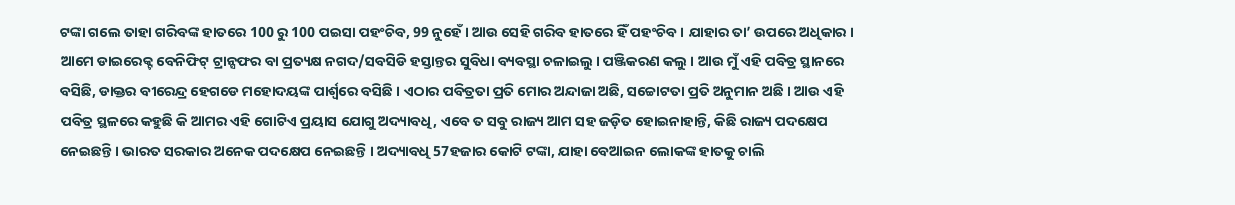ଟଙ୍କା ଗଲେ ତାହା ଗରିବଙ୍କ ହାତରେ 100 ରୁ 100 ପଇସା ପହଂଚିବ, 99 ନୁହେଁ । ଆଉ ସେହି ଗରିବ ହାତରେ ହିଁ ପହଂଚିବ । ଯାହାର ତା’ ଉପରେ ଅଧିକାର । ଆମେ ଡାଇରେକ୍ଟ ବେନିଫିଟ୍ ଟ୍ରାନ୍ସଫର ବା ପ୍ରତ୍ୟକ୍ଷ ନଗଦ/ସବସିଡି ହସ୍ତାନ୍ତର ସୁବିଧା ବ୍ୟବସ୍ଥା ଚଳାଇଲୁ । ପଞ୍ଜିକରଣ କଲୁ । ଆଉ ମୁଁ ଏହି ପବିତ୍ର ସ୍ଥାନରେ ବସିଛି, ଡାକ୍ତର ବୀରେନ୍ଦ୍ର ହେଗଡେ ମହୋଦୟଙ୍କ ପାର୍ଶ୍ଵରେ ବସିଛି । ଏଠାର ପବିତ୍ରତା ପ୍ରତି ମୋର ଅନ୍ଦାଜା ଅଛି, ସଚ୍ଚୋଟତା ପ୍ରତି ଅନୁମାନ ଅଛି । ଆଉ ଏହି ପବିତ୍ର ସ୍ଥଳରେ କହୁଛି କି ଆମର ଏହି ଗୋଟିଏ ପ୍ରୟାସ ଯୋଗୁ ଅଦ୍ୟାବଧି, ଏବେ ତ ସବୁ ରାଜ୍ୟ ଆମ ସହ ଜଡ଼ିତ ହୋଇନାହାନ୍ତି, କିଛି ରାଜ୍ୟ ପଦକ୍ଷେପ ନେଇଛନ୍ତି । ଭାରତ ସରକାର ଅନେକ ପଦକ୍ଷେପ ନେଇଛନ୍ତି । ଅଦ୍ୟାବଧି 57ହଜାର କୋଟି ଟଙ୍କା, ଯାହା ବେଆଇନ ଲୋକଙ୍କ ହାତକୁ ଚାଲି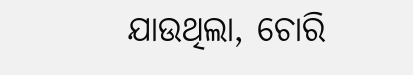ଯାଉଥିଲା, ଚୋରି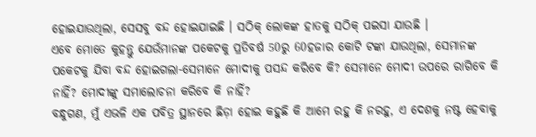ହୋଇଯାଉଥିଲା, ସେସବୁ ବନ୍ଦ ହୋଇଯାଇଛି । ସଠିକ୍ ଲୋକଙ୍କ ହାତକୁ ସଠିକ୍ ପଇସା ଯାଉଛି ।
ଏବେ ମୋତେ କୁହନ୍ତୁ ଯେଉଁମାନଙ୍କ ପକେଟକୁ ପ୍ରତିବର୍ଷ 50ରୁ 60ହଜାର କୋଟି ଟଙ୍କା ଯାଉଥିଲା, ସେମାନଙ୍କ ପକେଟକୁ ଯିବା ବନ୍ଦ ହୋଇଗଲା-ସେମାନେ ମୋଦୀକୁ ପସନ୍ଦ କରିବେ କି? ସେମାନେ ମୋଦୀ ଉପରେ ରାଗିବେ କି ନାହିଁ? ମୋଦୀଙ୍କୁ ସମାଲୋଚନା କରିବେ କି ନାହିଁ?
ବନ୍ଧୁଗଣ, ମୁଁ ଏଭଳି ଏକ ପବିତ୍ର ସ୍ଥାନରେ ଛିଡ଼ା ହୋଇ କହୁଛି କି ଆମେ ରହୁ କି ନରହୁ, ଏ ଦେଶକୁ ନଷ୍ଟ ହେବାକୁ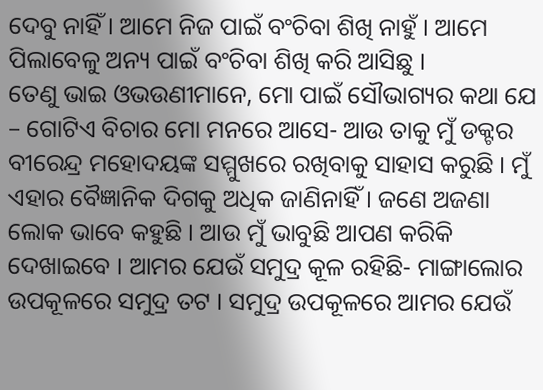ଦେବୁ ନାହିଁ । ଆମେ ନିଜ ପାଇଁ ବଂଚିବା ଶିଖି ନାହୁଁ । ଆମେ ପିଲାବେଳୁ ଅନ୍ୟ ପାଇଁ ବଂଚିବା ଶିଖି କରି ଆସିଛୁ ।
ତେଣୁ ଭାଇ ଓଭଉଣୀମାନେ, ମୋ ପାଇଁ ସୌଭାଗ୍ୟର କଥା ଯେ – ଗୋଟିଏ ବିଚାର ମୋ ମନରେ ଆସେ- ଆଉ ତାକୁ ମୁଁ ଡକ୍ଟର ବୀରେନ୍ଦ୍ର ମହୋଦୟଙ୍କ ସମ୍ମୁଖରେ ରଖିବାକୁ ସାହାସ କରୁଛି । ମୁଁ ଏହାର ବୈଜ୍ଞାନିକ ଦିଗକୁ ଅଧିକ ଜାଣିନାହିଁ । ଜଣେ ଅଜଣା ଲୋକ ଭାବେ କହୁଛି । ଆଉ ମୁଁ ଭାବୁଛି ଆପଣ କରିକି ଦେଖାଇବେ । ଆମର ଯେଉଁ ସମୁଦ୍ର କୂଳ ରହିଛି- ମାଙ୍ଗାଲୋର ଉପକୂଳରେ ସମୁଦ୍ର ତଟ । ସମୁଦ୍ର ଉପକୂଳରେ ଆମର ଯେଉଁ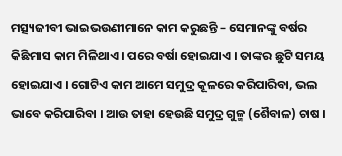ମତ୍ସ୍ୟଜୀବୀ ଭାଇଭଉଣୀମାନେ କାମ କରୁଛନ୍ତି – ସେମାନଙ୍କୁ ବର୍ଷର କିଛିମାସ କାମ ମିଳିଥାଏ । ପରେ ବର୍ଷା ହୋଇଯାଏ । ତାଙ୍କର ଛୁଟି ସମୟ ହୋଇଯାଏ । ଗୋଟିଏ କାମ ଆମେ ସମୁଦ୍ର କୂଳରେ କରିପାରିବା, ଭଲ ଭାବେ କରିପାରିବା । ଆଉ ତାହା ହେଉଛି ସମୁଦ୍ର ଗୁଳ୍ମ (ଶୈବାଳ) ଚାଷ ।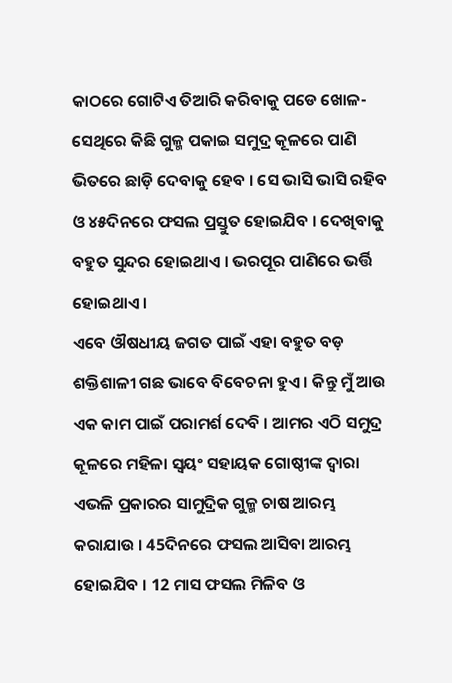କାଠରେ ଗୋଟିଏ ତିଆରି କରିବାକୁ ପଡେ ଖୋଳ- ସେଥିରେ କିଛି ଗୁଳ୍ମ ପକାଇ ସମୁଦ୍ର କୂଳରେ ପାଣି ଭିତରେ ଛାଡ଼ି ଦେବାକୁ ହେବ । ସେ ଭାସି ଭାସି ରହିବ ଓ ୪୫ଦିନରେ ଫସଲ ପ୍ରସ୍ତୁତ ହୋଇଯିବ । ଦେଖିବାକୁ ବହୁତ ସୁନ୍ଦର ହୋଇଥାଏ । ଭରପୂର ପାଣିରେ ଭର୍ତ୍ତି ହୋଇଥାଏ ।
ଏବେ ଔଷଧୀୟ ଜଗତ ପାଇଁ ଏହା ବହୁତ ବଡ଼ ଶକ୍ତିଶାଳୀ ଗଛ ଭାବେ ବିବେଚନା ହୁଏ । କିନ୍ତୁ ମୁଁ ଆଉ ଏକ କାମ ପାଇଁ ପରାମର୍ଶ ଦେବି । ଆମର ଏଠି ସମୁଦ୍ର କୂଳରେ ମହିଳା ସ୍ୱୟଂ ସହାୟକ ଗୋଷ୍ଠୀଙ୍କ ଦ୍ୱାରା ଏଭଳି ପ୍ରକାରର ସାମୁଦ୍ରିକ ଗୁଳ୍ମ ଚାଷ ଆରମ୍ଭ କରାଯାଉ । 45ଦିନରେ ଫସଲ ଆସିବା ଆରମ୍ଭ ହୋଇଯିବ । 12 ମାସ ଫସଲ ମିଳିବ ଓ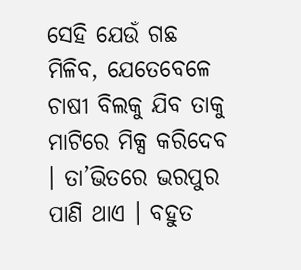ସେହି ଯେଉଁ ଗଛ ମିଳିବ, ଯେତେବେଳେ ଚାଷୀ ବିଲକୁ ଯିବ ତାକୁ ମାଟିରେ ମିକ୍ସ କରିଦେବ । ତା’ଭିତରେ ଭରପୁର ପାଣି ଥାଏ । ବହୁତ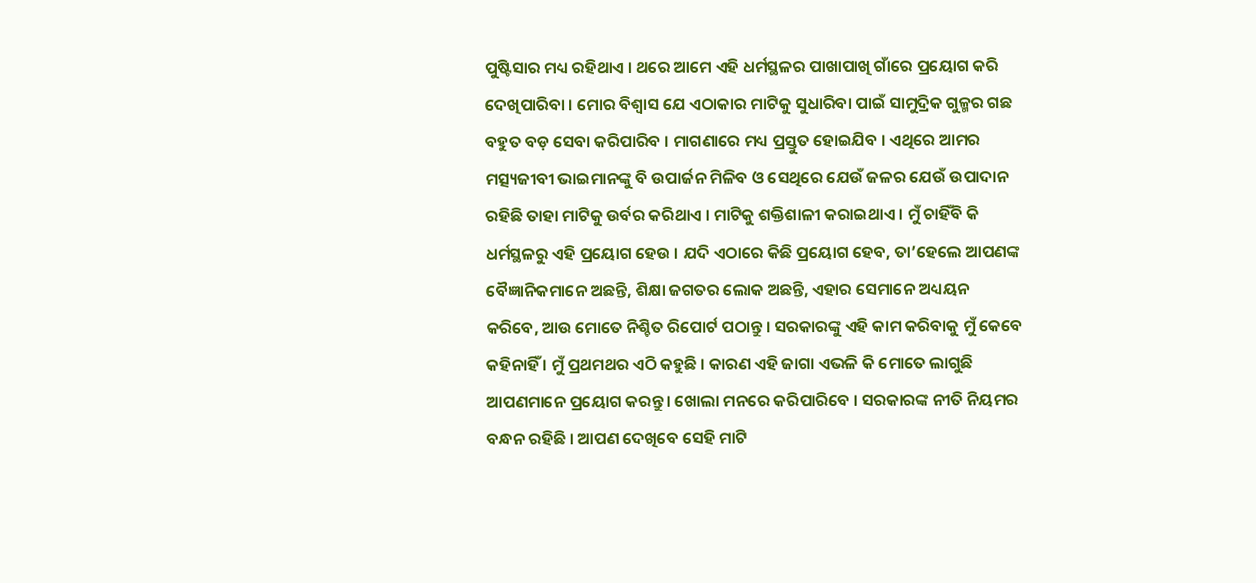ପୁଷ୍ଟିସାର ମଧ୍ୟ ରହିଥାଏ । ଥରେ ଆମେ ଏହି ଧର୍ମସ୍ଥଳର ପାଖାପାଖି ଗାଁରେ ପ୍ରୟୋଗ କରି ଦେଖିପାରିବା । ମୋର ବିଶ୍ୱାସ ଯେ ଏଠାକାର ମାଟିକୁ ସୁଧାରିବା ପାଇଁ ସାମୁଦ୍ରିକ ଗୁଳ୍ମର ଗଛ ବହୁତ ବଡ଼ ସେବା କରିପାରିବ । ମାଗଣାରେ ମଧ୍ୟ ପ୍ରସ୍ତୁତ ହୋଇଯିବ । ଏଥିରେ ଆମର ମତ୍ସ୍ୟଜୀବୀ ଭାଇମାନଙ୍କୁ ବି ଉପାର୍ଜନ ମିଳିବ ଓ ସେଥିରେ ଯେଉଁ ଜଳର ଯେଉଁ ଉପାଦାନ ରହିଛି ତାହା ମାଟିକୁ ଉର୍ବର କରିଥାଏ । ମାଟିକୁ ଶକ୍ତିଶାଳୀ କରାଇଥାଏ । ମୁଁ ଚାହିଁବି କି ଧର୍ମସ୍ଥଳରୁ ଏହି ପ୍ରୟୋଗ ହେଉ । ଯଦି ଏଠାରେ କିଛି ପ୍ରୟୋଗ ହେବ, ତା’ହେଲେ ଆପଣଙ୍କ ବୈଜ୍ଞାନିକମାନେ ଅଛନ୍ତି, ଶିକ୍ଷା ଜଗତର ଲୋକ ଅଛନ୍ତି, ଏହାର ସେମାନେ ଅଧ୍ୟୟନ କରିବେ, ଆଉ ମୋତେ ନିଶ୍ଚିତ ରିପୋର୍ଟ ପଠାନ୍ତୁ । ସରକାରଙ୍କୁ ଏହି କାମ କରିବାକୁ ମୁଁ କେବେ କହିନାହିଁ । ମୁଁ ପ୍ରଥମଥର ଏଠି କହୁଛି । କାରଣ ଏହି ଜାଗା ଏଭଳି କି ମୋତେ ଲାଗୁଛି ଆପଣମାନେ ପ୍ରୟୋଗ କରନ୍ତୁ । ଖୋଲା ମନରେ କରିପାରିବେ । ସରକାରଙ୍କ ନୀତି ନିୟମର ବନ୍ଧନ ରହିଛି । ଆପଣ ଦେଖିବେ ସେହି ମାଟି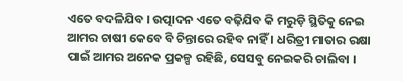ଏତେ ବଦଳିଯିବ । ଉତ୍ପାଦନ ଏତେ ବଢ଼ିଯିବ କି ମରୁଡ଼ି ସ୍ଥିତିକୁ ନେଇ ଆମର ଚାଷୀ କେବେ ବି ଚିନ୍ତାରେ ରହିବ ନାହିଁ । ଧରିତ୍ରୀ ମାତାର ରକ୍ଷା ପାଇଁ ଆମର ଅନେକ ପ୍ରକଳ୍ପ ରହିଛି, ସେସବୁ ନେଇକରି ଚାଲିବା ।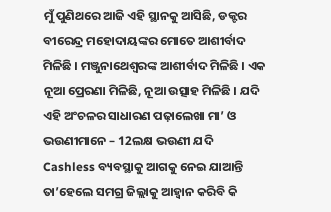ମୁଁ ପୁଣିଥରେ ଆଜି ଏହି ସ୍ଥାନକୁ ଆସିଛି, ଡକ୍ଟର ବୀରେନ୍ଦ୍ର ମହୋଦାୟଙ୍କର ମୋତେ ଆଶୀର୍ବାଦ ମିଳିଛି । ମଞ୍ଜୁନାଥେଶ୍ୱରଙ୍କ ଆଶୀର୍ବାଦ ମିଳିଛି । ଏକ ନୂଆ ପ୍ରେରଣା ମିଳିଛି, ନୂଆ ଉତ୍ସାହ ମିଳିଛି । ଯଦି ଏହି ଅଂଚଳର ସାଧାରଣ ପଢ଼ାଲେଖା ମା’ ଓ ଭଉଣୀମାନେ – 12ଲକ୍ଷ ଭଉଣୀ ଯଦି Cashless ବ୍ୟବସ୍ଥାକୁ ଆଗକୁ ନେଇ ଯାଆନ୍ତି ତା’ହେଲେ ସମଗ୍ର ଜିଲ୍ଲାକୁ ଆହ୍ୱାନ କରିବି କି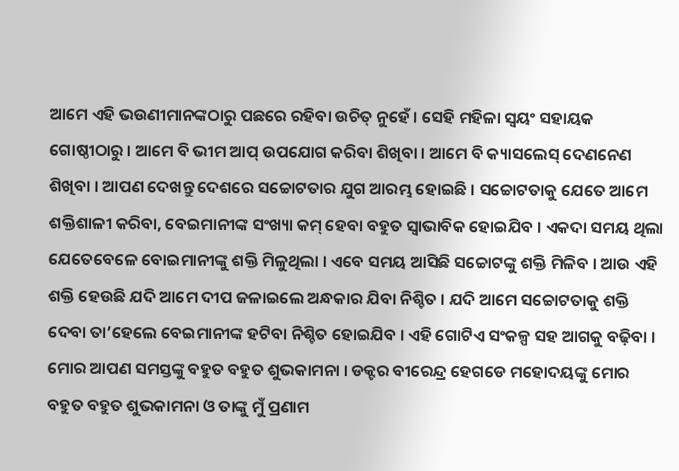ଆମେ ଏହି ଭଉଣୀମାନଙ୍କଠାରୁ ପଛରେ ରହିବା ଉଚିତ୍ ନୁହେଁ । ସେହି ମହିଳା ସ୍ୱୟଂ ସହାୟକ ଗୋଷ୍ଠୀଠାରୁ । ଆମେ ବି ଭୀମ ଆପ୍ ଉପଯୋଗ କରିବା ଶିଖିବା । ଆମେ ବି କ୍ୟାସଲେସ୍ ଦେଣନେଣ ଶିଖିବା । ଆପଣ ଦେଖନ୍ତୁ ଦେଶରେ ସଚ୍ଚୋଟତାର ଯୁଗ ଆରମ୍ଭ ହୋଇଛି । ସଚ୍ଚୋଟତାକୁ ଯେତେ ଆମେ ଶକ୍ତିଶାଳୀ କରିବା, ବେଇମାନୀଙ୍କ ସଂଖ୍ୟା କମ୍ ହେବା ବହୁତ ସ୍ୱାଭାବିକ ହୋଇଯିବ । ଏକଦା ସମୟ ଥିଲା ଯେତେବେଳେ ବୋଇମାନୀଙ୍କୁ ଶକ୍ତି ମିଳୁଥିଲା । ଏବେ ସମୟ ଆସିଛି ସଚ୍ଚୋଟଙ୍କୁ ଶକ୍ତି ମିଳିବ । ଆଉ ଏହି ଶକ୍ତି ହେଉଛି ଯଦି ଆମେ ଦୀପ ଜଳାଇଲେ ଅନ୍ଧକାର ଯିବା ନିଶ୍ଚିତ । ଯଦି ଆମେ ସଚ୍ଚୋଟତାକୁ ଶକ୍ତି ଦେବା ତା’ହେଲେ ବେଇମାନୀଙ୍କ ହଟିବା ନିଶ୍ଚିତ ହୋଇଯିବ । ଏହି ଗୋଟିଏ ସଂକଳ୍ପ ସହ ଆଗକୁ ବଢ଼ିବା । ମୋର ଆପଣ ସମସ୍ତଙ୍କୁ ବହୁତ ବହୁତ ଶୁଭକାମନା । ଡକ୍ଟର ବୀରେନ୍ଦ୍ର ହେଗଡେ ମହୋଦୟଙ୍କୁ ମୋର ବହୁତ ବହୁତ ଶୁଭକାମନା ଓ ତାଙ୍କୁ ମୁଁ ପ୍ରଣାମ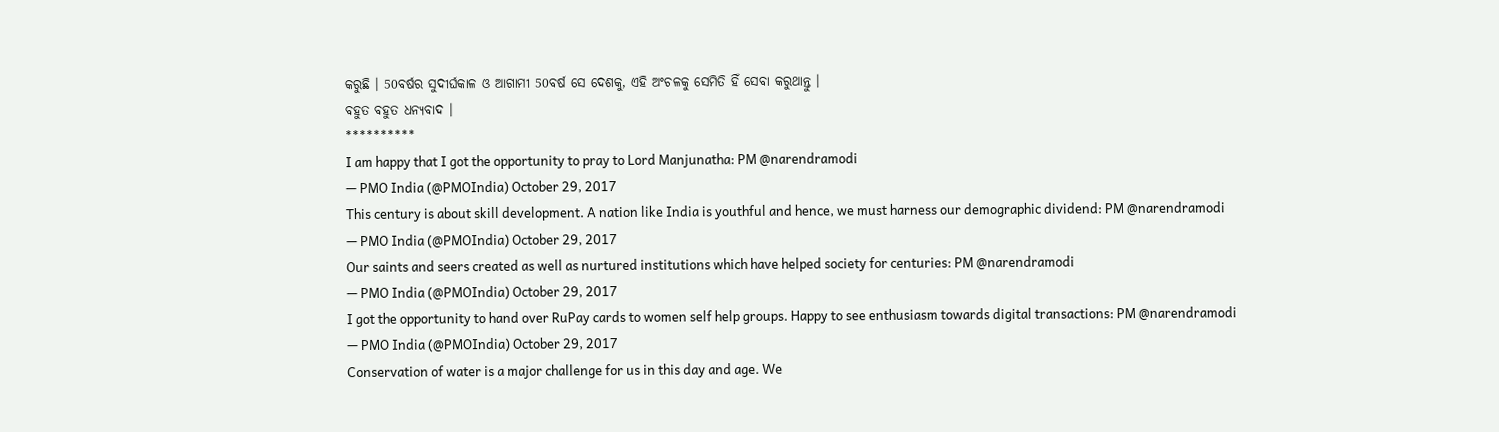କରୁଛି । 50ବର୍ଷର ସୁଦୀର୍ଘକାଳ ଓ ଆଗାମୀ 50ବର୍ଷ ସେ ଦେଶକୁ, ଏହି ଅଂଚଳକୁ ସେମିତି ହିଁ ସେବା କରୁଥାନ୍ତୁ ।
ବହୁତ ବହୁତ ଧନ୍ୟବାଦ ।
**********
I am happy that I got the opportunity to pray to Lord Manjunatha: PM @narendramodi
— PMO India (@PMOIndia) October 29, 2017
This century is about skill development. A nation like India is youthful and hence, we must harness our demographic dividend: PM @narendramodi
— PMO India (@PMOIndia) October 29, 2017
Our saints and seers created as well as nurtured institutions which have helped society for centuries: PM @narendramodi
— PMO India (@PMOIndia) October 29, 2017
I got the opportunity to hand over RuPay cards to women self help groups. Happy to see enthusiasm towards digital transactions: PM @narendramodi
— PMO India (@PMOIndia) October 29, 2017
Conservation of water is a major challenge for us in this day and age. We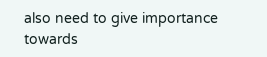also need to give importance towards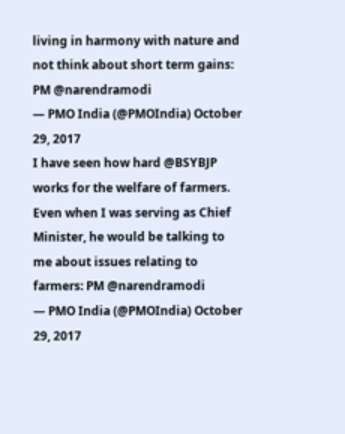living in harmony with nature and not think about short term gains: PM @narendramodi
— PMO India (@PMOIndia) October 29, 2017
I have seen how hard @BSYBJP works for the welfare of farmers. Even when I was serving as Chief Minister, he would be talking to me about issues relating to farmers: PM @narendramodi
— PMO India (@PMOIndia) October 29, 2017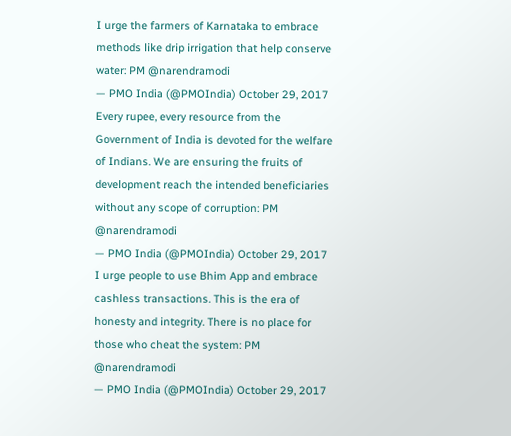I urge the farmers of Karnataka to embrace methods like drip irrigation that help conserve water: PM @narendramodi
— PMO India (@PMOIndia) October 29, 2017
Every rupee, every resource from the Government of India is devoted for the welfare of Indians. We are ensuring the fruits of development reach the intended beneficiaries without any scope of corruption: PM @narendramodi
— PMO India (@PMOIndia) October 29, 2017
I urge people to use Bhim App and embrace cashless transactions. This is the era of honesty and integrity. There is no place for those who cheat the system: PM @narendramodi
— PMO India (@PMOIndia) October 29, 2017